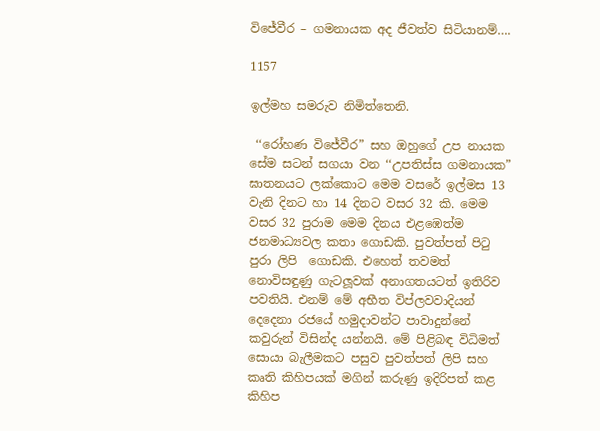විජේවීර – ගමනායක අද ජීවත්ව සිටියානම්….

1157

ඉල්මහ සමරුව නිමිත්තෙනි.

 ‘‘රෝහණ විජේවීර” සහ ඔහුගේ උප නායක සේම සටන් සගයා වන ‘‘උපතිස්ස ගමනායක” ඝාතනයට ලක්කොට මෙම වසරේ ඉල්මස 13 වැනි දිනට හා 14 දිනට වසර 32 කි. මෙම වසර 32 පුරාම මෙම දිනය එළඹෙත්ම ජනමාධ්‍යවල කතා ගොඩකි. පුවත්පත් පිටු පුරා ලිපි  ගොඩකි. එහෙත් තවමත් නොවිසඳුණු ගැටලූවක් අනාගතයටත් ඉතිරිව පවතියි. එනම් මේ අභීත විප්ලවවාදියන් දෙදෙනා රජයේ හමුදාවන්ට පාවාදුන්නේ කවුරුන් විසින්ද යන්නයි. මේ පිළිබඳ විධිමත් සොයා බැලීමකට පසුව පුවත්පත් ලිපි සහ කෘති කිහිපයක් මගින් කරුණු ඉදිරිපත් කළ කිහිප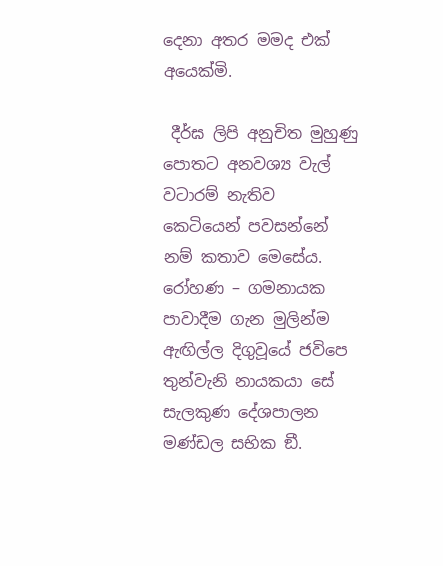දෙනා අතර මමද එක් අයෙක්මි.

 දීර්ඝ ලිපි අනුචිත මුහුණු පොතට අනවශ්‍ය වැල් වටාරම් නැතිව කෙටියෙන් පවසන්නේ නම් කතාව මෙසේය. රෝහණ – ගමනායක පාවාදීම ගැන මුලින්ම ඇඟිල්ල දිගුවූයේ ජවිපෙ තුන්වැනි නායකයා සේ සැලකුණ දේශපාලන මණ්ඩල සභික ඞී.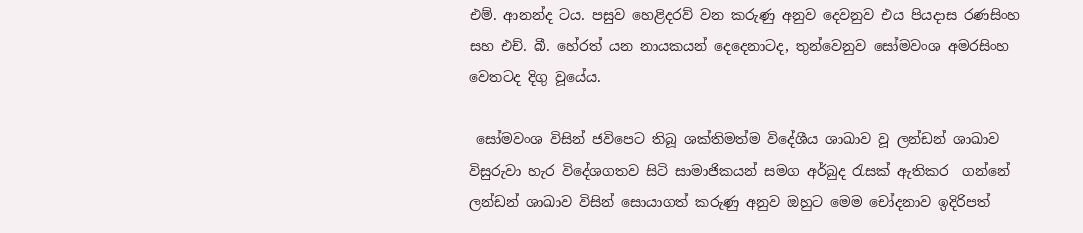එම්. ආනන්ද ටය. පසුව හෙළිදරව් වන කරුණු අනුව දෙවනුව එය පියදාස රණසිංහ සහ එච්. බී. හේරත් යන නායකයන් දෙදෙනාටද, තුන්වෙනුව සෝමවංශ අමරසිංහ වෙතටද දිගු වූයේය.

 සෝමවංශ විසින් ජවිපෙට තිබූ ශක්තිමත්ම විදේශීය ශාඛාව වූ ලන්ඩන් ශාඛාව විසුරුවා හැර විදේශගතව සිටි සාමාජිකයන් සමග අර්බුද රැසක් ඇතිකර  ගන්නේ ලන්ඩන් ශාඛාව විසින් සොයාගත් කරුණු අනුව ඔහුට මෙම චෝදනාව ඉදිරිපත්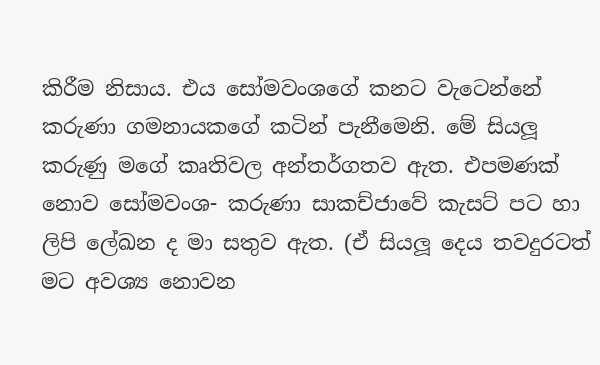කිරීම නිසාය. එය සෝමවංශගේ කනට වැටෙන්නේ කරුණා ගමනායකගේ කටින් පැනීමෙනි. මේ සියලූ කරුණු මගේ කෘතිවල අන්තර්ගතව ඇත. එපමණක් නොව සෝමවංශ- කරුණා සාකච්ජාවේ කැසට් පට හා ලිපි ලේඛන ද මා සතුව ඇත. (ඒ සියලූ දෙය තවදුරටත් මට අවශ්‍ය නොවන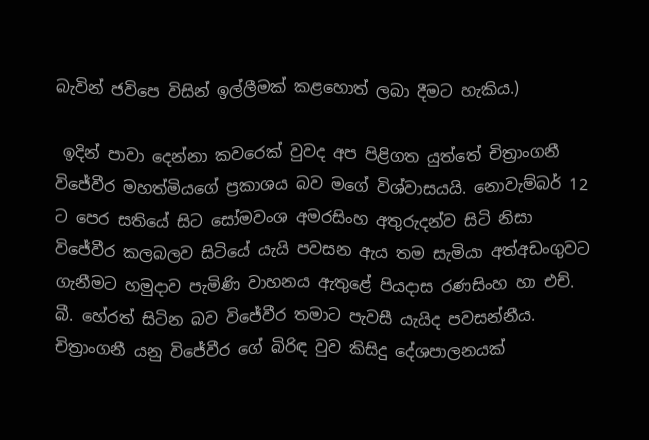බැවින් ජවිපෙ විසින් ඉල්ලීමක් කළහොත් ලබා දීමට හැකිය.)

 ඉදින් පාවා දෙන්නා කවරෙක් වුවද අප පිළිගත යුත්තේ චිත්‍රාංගනී විජේවීර මහත්මියගේ ප්‍රකාශය බව මගේ විශ්වාසයයි. නොවැම්බර් 12 ට පෙර සතියේ සිට සෝමවංශ අමරසිංහ අතුරුදන්ව සිටි නිසා විජේවීර කලබලව සිටියේ යැයි පවසන ඇය තම සැමියා අත්අඩංගුවට ගැනීමට හමුදාව පැමිණි වාහනය ඇතුළේ පියදාස රණසිංහ හා එච්. බී. හේරත් සිටින බව විජේවීර තමාට පැවසී යැයිද පවසන්නීය. චිත්‍රාංගනී යනු විජේවීර ගේ බිරිඳ වුව කිසිදු දේශපාලනයක්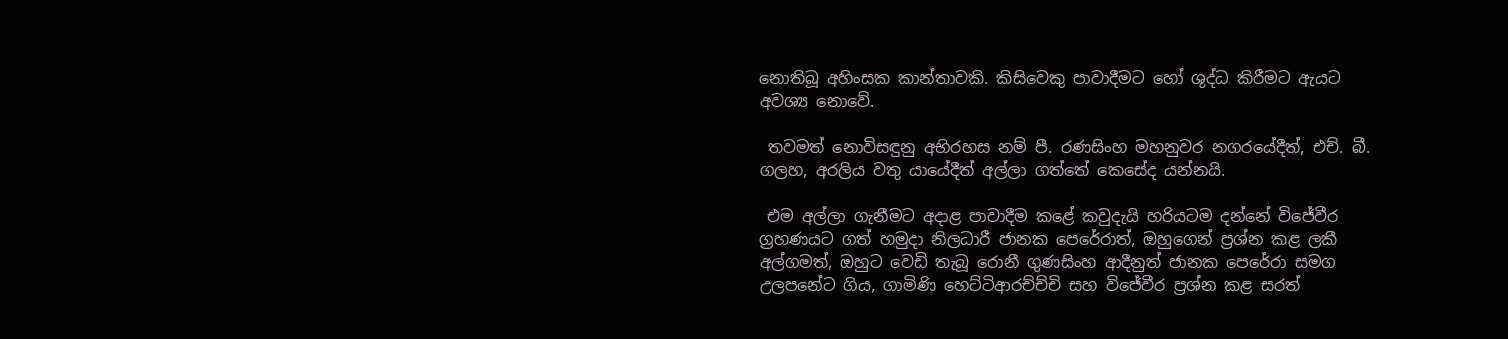නොතිබූ අහිංසක කාන්තාවකි. කිසිවෙකු පාවාදීමට හෝ ශුද්ධ කිරීමට ඇයට අවශ්‍ය නොවේ.

 තවමත් නොවිසඳුනු අභිරහස නම් පී. රණසිංහ මහනුවර නගරයේදීත්, එච්. බී. ගලහ, අරලිය වතු යායේදීත් අල්ලා ගත්තේ කෙසේද යන්නයි.

 එම අල්ලා ගැනීමට අදාළ පාවාදීම කළේ කවුදැයි හරියටම දන්නේ විජේවීර ග්‍රහණයට ගත් හමුදා නිලධාරී ජානක පෙරේරාත්, ඔහුගෙන් ප්‍රශ්න කළ ලකී අල්ගමත්, ඔහුට වෙඩි තැබූ රොනී ගුණසිංහ ආදීනුත් ජානක පෙරේරා සමග උලපනේට ගිය, ගාමිණි හෙට්ටිආරච්ච්චි සහ විජේවීර ප්‍රශ්න කළ සරත්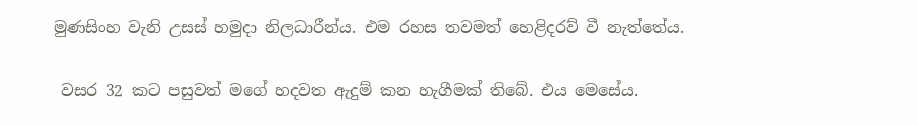මුණසිංහ වැනි උසස් හමුදා නිලධාරීන්ය. එම රහස තවමත් හෙළිදරව් වී නැත්තේය.

 වසර 32 කට පසුවත් මගේ හදවත ඇදුම් කන හැගීමක් තිබේ. එය මෙසේය.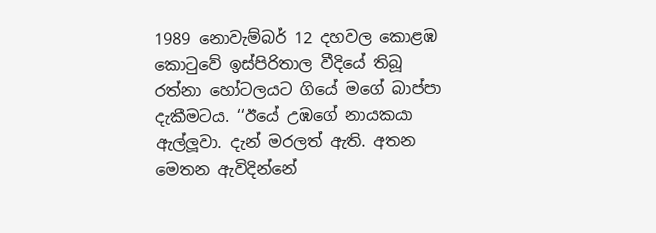1989 නොවැම්බර් 12 දහවල කොළඹ කොටුවේ ඉස්පිරිතාල වීදියේ තිබූ රත්නා හෝටලයට ගියේ මගේ බාප්පා දැකීමටය. ‘‘ඊයේ උඹගේ නායකයා ඇල්ලූවා. දැන් මරලත් ඇති. අතන මෙතන ඇවිදින්නේ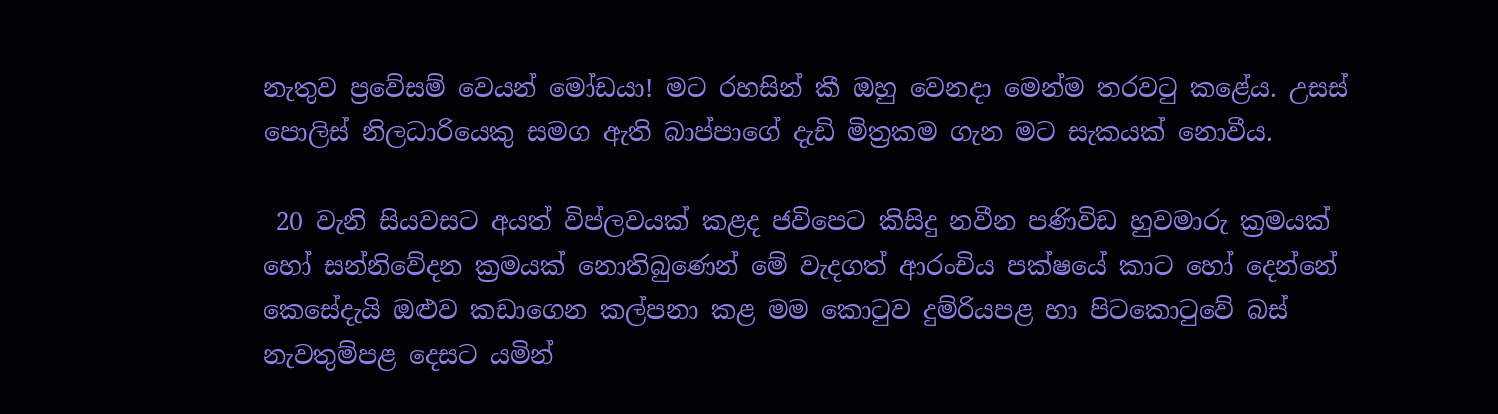නැතුව ප්‍රවේසම් වෙයන් මෝඩයා! මට රහසින් කී ඔහු වෙනදා මෙන්ම තරවටු කළේය. උසස් පොලිස් නිලධාරියෙකු සමග ඇති බාප්පාගේ දැඩි මිත්‍රකම ගැන මට සැකයක් නොවීය.

 20 වැනි සියවසට අයත් විප්ලවයක් කළද ජවිපෙට කිසිදු නවීන පණිවිඩ හුවමාරු ක්‍රමයක් හෝ සන්නිවේදන ක්‍රමයක් නොතිබුණෙන් මේ වැදගත් ආරංචිය පක්ෂයේ කාට හෝ දෙන්නේ කෙසේදැයි ඔළුව කඩාගෙන කල්පනා කළ මම කොටුව දුම්රියපළ හා පිටකොටුවේ බස් නැවතුම්පළ දෙසට යමින්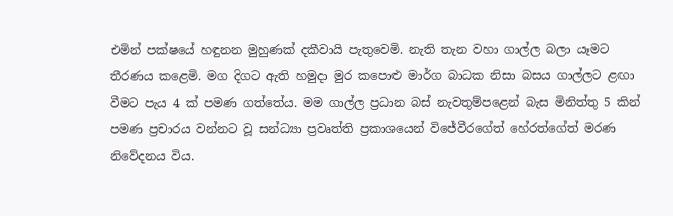එමින් පක්ෂයේ හඳුනන මුහුණක් දකීවායි පැතුවෙමි. නැති තැන වහා ගාල්ල බලා යෑමට තීරණය කළෙමි. මග දිගට ඇති හමුදා මුර කපොළු මාර්ග බාධක නිසා බසය ගාල්ලට ළඟා වීමට පැය 4 ක් පමණ ගත්තේය. මම ගාල්ල ප්‍රධාන බස් නැවතුම්පළෙන් බැස මිනිත්තු 5 කින් පමණ ප්‍රචාරය වන්නට වූ සන්ධ්‍යා ප්‍රවෘත්ති ප්‍රකාශයෙන් විජේවීරගේත් හේරත්ගේත් මරණ නිවේදනය විය.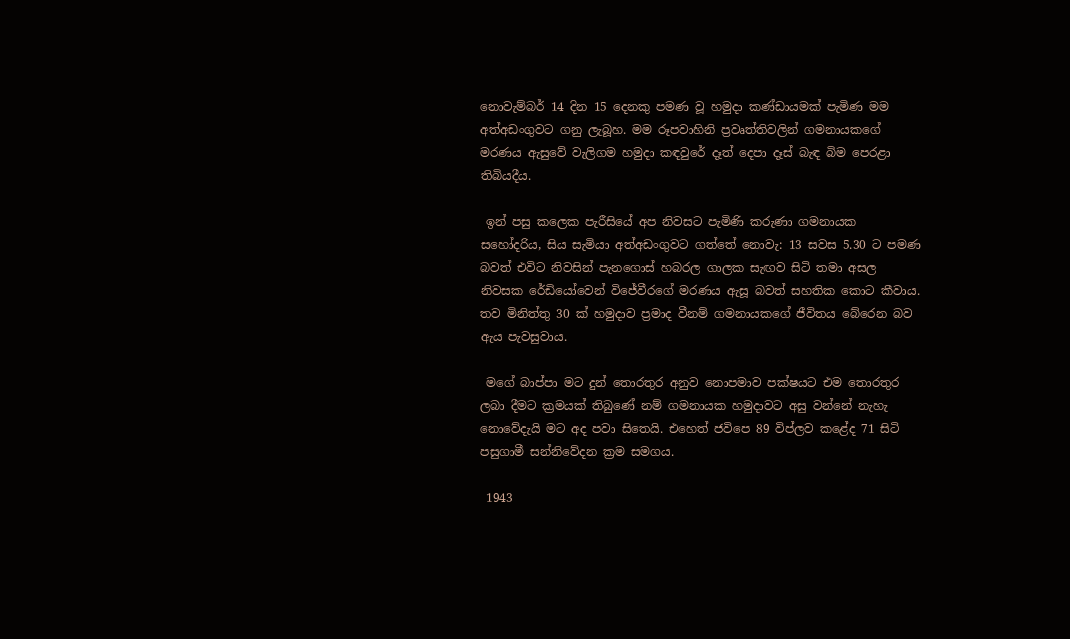නොවැම්බර් 14 දින 15 දෙනකු පමණ වූ හමුදා කණ්ඩායමක් පැමිණ මම අත්අඩංගුවට ගනු ලැබූහ. මම රූපවාහිනි ප්‍රවෘත්තිවලින් ගමනායකගේ මරණය ඇසුවේ වැලිගම හමුදා කඳවුරේ දෑත් දෙපා දෑස් බැඳ බිම පෙරළා තිබියදීය.

 ඉන් පසු කලෙක පැරීසියේ අප නිවසට පැමිණි කරුණා ගමනායක සහෝදරිය, සිය සැමියා අත්අඩංගුවට ගත්තේ නොවැ: 13 සවස 5.30 ට පමණ බවත් එවිට නිවසින් පැනගොස් හබරල ගාලක සැඟව සිටි තමා අසල නිවසක රේඩියෝවෙන් විජේවීරගේ මරණය ඇසූ බවත් සහතික කොට කීවාය. තව මිනිත්තු 30 ක් හමුදාව ප්‍රමාද වීනම් ගමනායකගේ ජීවිතය බේරෙන බව ඇය පැවසුවාය.

 මගේ බාප්පා මට දුන් තොරතුර අනුව නොපමාව පක්ෂයට එම තොරතුර ලබා දීමට ක්‍රමයක් තිබුණේ නම් ගමනායක හමුදාවට අසු වන්නේ නැහැ නොවේදැයි මට අද පවා සිතෙයි. එහෙත් ජවිපෙ 89 විප්ලව කළේද 71 සිටි පසුගාමී සන්නිවේදන ක්‍රම සමගය.

 1943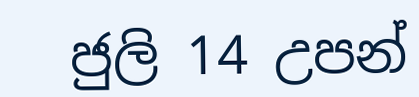ජුලි 14 උපන්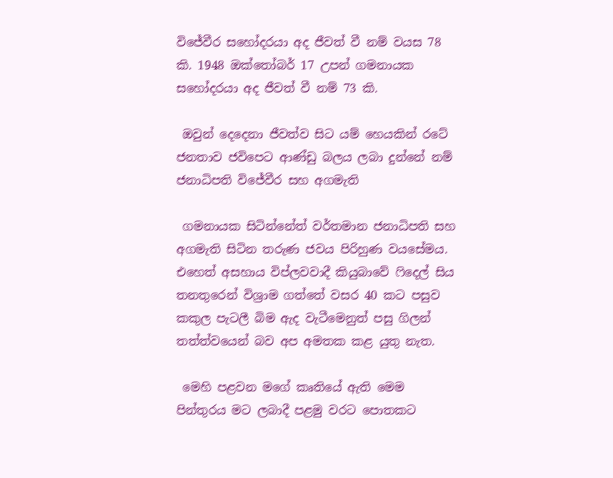විජේවීර සහෝදරයා අද ජීවත් වී නම් වයස 78 කි. 1948 ඔක්තෝබර් 17 උපන් ගමනායක සහෝදරයා අද ජීවත් වී නම් 73 කි.

 ඔවුන් දෙදෙනා ජීවත්ව සිට යම් හෙයකින් රටේ ජනතාව ජවිපෙට ආණ්ඩු බලය ලබා දුන්නේ නම් ජනාධිපති විජේවීර සහ අගමැති

 ගමනායක සිටින්නේත් වර්තමාන ජනාධිපති සහ අගමැති සිටින තරුණ ජවය පිරිහුණ වයසේමය. එහෙත් අසහාය විප්ලවවාදී කියුබාවේ ෆිදෙල් සිය තනතුරෙන් විශ්‍රාම ගත්තේ වසර 40 කට පසුව කකුල පැටලී බිම ඇද වැටීමෙනුත් පසු ගිලන් තත්ත්වයෙන් බව අප අමතක කළ යුතු නැත.

 මෙහි පළවන මගේ කෘතියේ ඇති මෙම පින්තුරය මට ලබාදී පළමු වරට පොතකට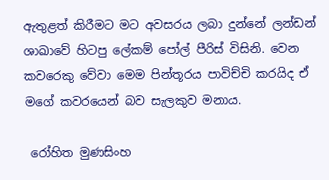ඇතුළත් කිරීමට මට අවසරය ලබා දුන්නේ ලන්ඩන් ශාඛාවේ හිටපු ලේකම් පෝල් පීරිස් විසිනි. වෙන කවරෙකු වේවා මෙම පින්තූරය පාවිච්චි කරයිද ඒ මගේ කවරයෙන් බව සැලකුව මනාය.

 රෝහිත මුණසිංහ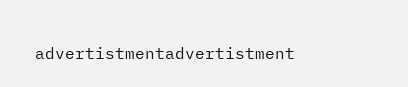advertistmentadvertistment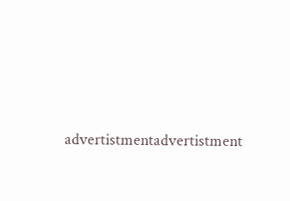advertistmentadvertistment